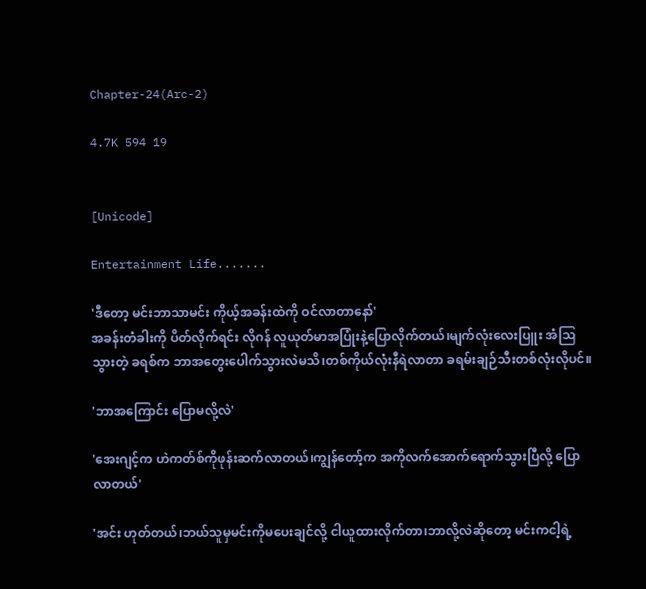Chapter-24(Arc-2)

4.7K 594 19


[Unicode]

Entertainment Life.......

'ဒီတော့ မင်းဘာသာမင်း ကိုယ့်အခန်းထဲကို ဝင်လာတာနော်'
အခန်းတံခါးကို ပိတ်လိုက်ရင်း လိုဂန် လူယုတ်မာအပြုံးနဲ့ပြောလိုက်တယ်၊မျက်လုံးလေးပြူး အံဩသွားတဲ့ ခရစ်က ဘာအတွေးပေါက်သွားလဲမသိ၊တစ်ကိုယ်လုံးနီရဲလာတာ ခရမ်းချဉ်သီးတစ်လုံးလိုပင်။

'ဘာအကြောင်း ပြောမလို့လဲ'

'အေးဂျင့်က ဟဲကတ်စ်ကိုဖုန်းဆက်လာတယ်၊ကျွန်တော့်က အကိုလက်အောက်ရောက်သွားပြီလို့ ပြောလာတယ်'

'အင်း ဟုတ်တယ်၊ဘယ်သူမှမင်းကိုမပေးချင်လို့ ငါယူထားလိုက်တာ၊ဘာလို့လဲဆိုတော့ မင်းကငါ့ရဲ့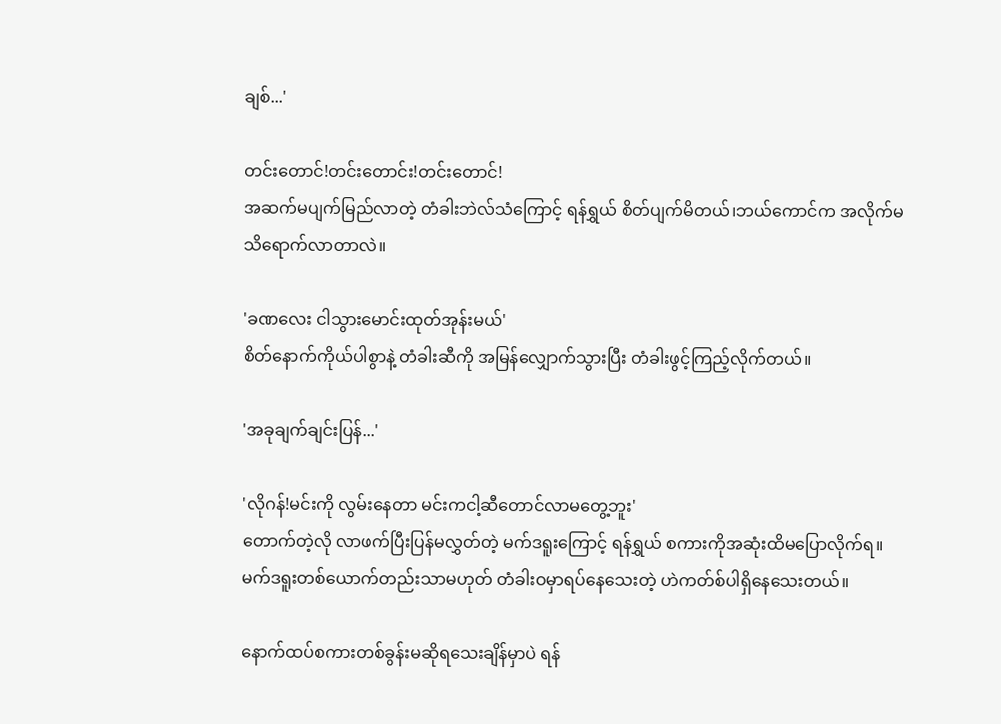ချစ်...'

တင်းတောင်!တင်းတောင်း!တင်းတောင်!
အဆက်မပျက်မြည်လာတဲ့ တံခါးဘဲလ်သံကြောင့် ရန်ရွှယ် စိတ်ပျက်မိတယ်၊ဘယ်ကောင်က အလိုက်မသိရောက်လာတာလဲ။

'ခဏလေး ငါသွားမောင်းထုတ်အုန်းမယ်'
စိတ်နောက်ကိုယ်ပါစွာနဲ့ တံခါးဆီကို အမြန်လျှောက်သွားပြီး တံခါးဖွင့်ကြည့်လိုက်တယ်။

'အခုချက်ချင်းပြန်...'

'လိုဂန်!မင်းကို လွမ်းနေတာ မင်းကငါ့ဆီတောင်လာမတွေ့ဘူး'
တောက်တဲ့လို လာဖက်ပြီးပြန်မလွှတ်တဲ့ မက်ဒရူးကြောင့် ရန်ရွှယ် စကားကိုအဆုံးထိမပြောလိုက်ရ။မက်ဒရူးတစ်ယောက်တည်းသာမဟုတ် တံခါးဝမှာရပ်နေသေးတဲ့ ဟဲကတ်စ်ပါရှိနေသေးတယ်။

နောက်ထပ်စကားတစ်ခွန်းမဆိုရသေးချိန်မှာပဲ ရန်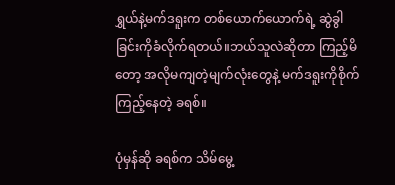ရွှယ်နဲ့မက်ဒရူးက တစ်ယောက်ယောက်ရဲ့ ဆွဲခွါခြင်းကိုခံလိုက်ရတယ်။ဘယ်သူလဲဆိုတာ ကြည့်မိတော့ အလိုမကျတဲ့မျက်လုံးတွေနဲ့ မက်ဒရူးကိုစိုက်ကြည့်နေတဲ့ ခရစ်။

ပုံမှန်ဆို ခရစ်က သိမ်မွေ့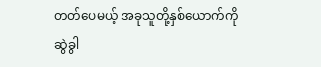တတ်ပေမယ့် အခုသူတို့နှစ်ယောက်ကို ဆွဲခွါ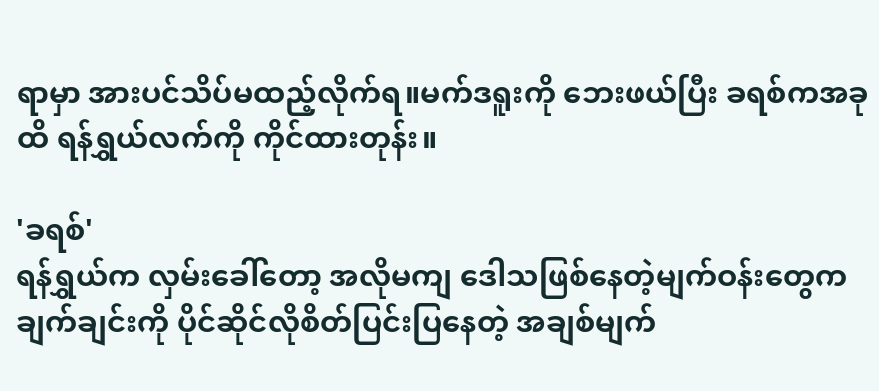ရာမှာ အားပင်သိပ်မထည့်လိုက်ရ။မက်ဒရူးကို ဘေးဖယ်ပြီး ခရစ်ကအခုထိ ရန်ရွှယ်လက်ကို ကိုင်ထားတုန်း။

'ခရစ်'
ရန်ရွှယ်က လှမ်းခေါ်တော့ အလိုမကျ ဒေါသဖြစ်နေတဲ့မျက်ဝန်းတွေက ချက်ချင်းကို ပိုင်ဆိုင်လိုစိတ်ပြင်းပြနေတဲ့ အချစ်မျက်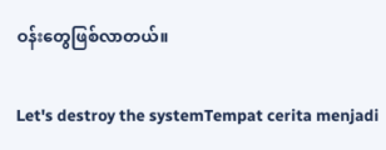ဝန်းတွေဖြစ်လာတယ်။

Let's destroy the systemTempat cerita menjadi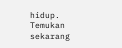hidup. Temukan sekarang